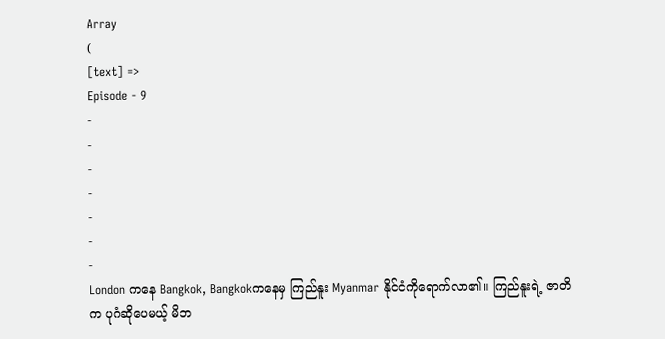Array
(
[text] =>
Episode - 9
-
-
-
-
-
-
-
London ကနေ Bangkok, Bangkokကနေမှ ကြည်နူး Myanmar နိုင်ငံကိုရောက်လာ၏။ ကြည်နူးရဲ့ ဇာတိက ပုဂံဆိုပေမယ့် မိဘ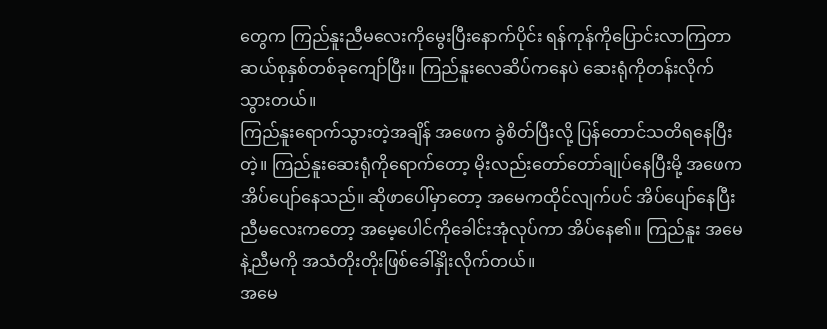တွေက ကြည်နူးညီမလေးကိုမွေးပြီးနောက်ပိုင်း ရန်ကုန်ကိုပြောင်းလာကြတာ ဆယ်စုနှစ်တစ်ခုကျော်ပြီး။ ကြည်နူးလေဆိပ်ကနေပဲ ဆေးရုံကိုတန်းလိုက်သွားတယ်။
ကြည်နူးရောက်သွားတဲ့အချိန် အဖေက ခွဲစိတ်ပြီးလို့ ပြန်တောင်သတိရနေပြီးတဲ့။ ကြည်နူးဆေးရုံကိုရောက်တော့ မိုးလည်းတော်တော်ချုပ်နေပြီးမို့ အဖေကအိပ်ပျော်နေသည်။ ဆိုဖာပေါ်မှာတော့ အမေကထိုင်လျက်ပင် အိပ်ပျော်နေပြီး ညီမလေးကတော့ အမေ့ပေါင်ကိုခေါင်းအုံလုပ်ကာ အိပ်နေ၏။ ကြည်နူး အမေနဲ့ညီမကို အသံတိုးတိုးဖြစ်ခေါ်နှိုးလိုက်တယ်။
အမေ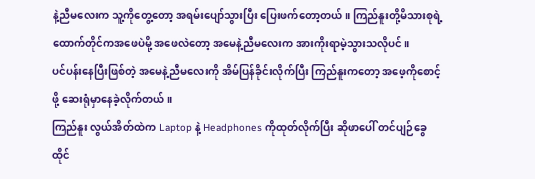နဲ့ညီမလေးက သူ့ကိုတွေ့တော့ အရမ်းပျော်သွားပြီး ပြေးဖက်တော့တယ်။ ကြည်နူးတို့မိသားစုရဲ့ ထောက်တိုင်ကအဖေပဲမို့ အဖေလဲတော့ အမေနဲ့ညီမလေးက အားကိုးရာမဲ့သွားသလိုပင်။
ပင်ပန်းနေပြီးဖြစ်တဲ့ အမေနဲ့ညီမလေးကို အိမ်ပြန်ခိုင်းလိုက်ပြီး ကြည်နူးကတော့ အဖေ့ကိုစောင့်ဖို့ ဆေးရုံမှာနေခဲ့လိုက်တယ်။
ကြည်နူး လွယ်အိတ်ထဲက Laptop နဲ့ Headphones ကိုထုတ်လိုက်ပြီး ဆိုဖာပေါ် တင်ပျဉ်ခွေထိုင်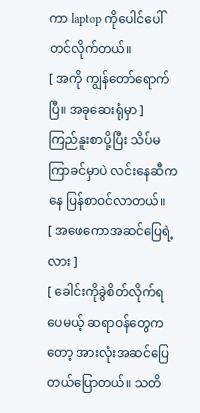ကာ laptop ကိုပေါင်ပေါ်တင်လိုက်တယ်။
[ အကို ကျွန်တော်ရောက်ပြီ။ အခုဆေးရုံမှာ ]
ကြည်နူးစာပို့ပြီး သိပ်မကြာခင်မှာပဲ လင်းနေဆီကနေ ပြန်စာဝင်လာတယ်။
[ အဖေကောအဆင်ပြေရဲ့လား ]
[ ခေါင်းကိုခွဲစိတ်လိုက်ရပေမယ့် ဆရာဝန်တွေကတော့ အားလုံးအဆင်ပြေတယ်ပြောတယ်။ သတိ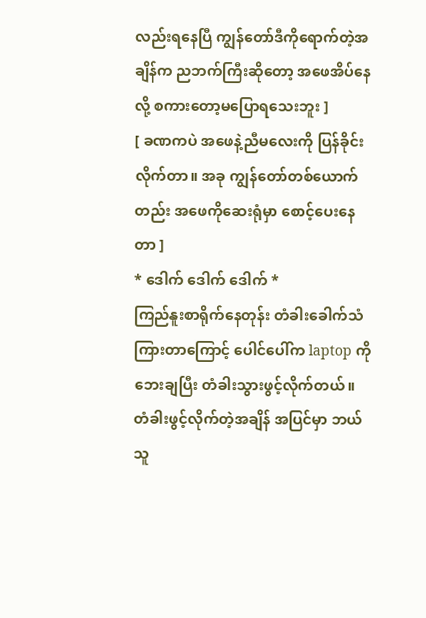လည်းရနေပြီ ကျွန်တော်ဒီကိုရောက်တဲ့အချိန်က ညဘက်ကြီးဆိုတော့ အဖေအိပ်နေလို့ စကားတော့မပြောရသေးဘူး ]
[ ခဏကပဲ အဖေနဲ့ညီမလေးကို ပြန်ခိုင်းလိုက်တာ။ အခု ကျွန်တော်တစ်ယောက်တည်း အဖေကိုဆေးရုံမှာ စောင့်ပေးနေတာ ]
* ဒေါက် ဒေါက် ဒေါက် *
ကြည်နူးစာရိုက်နေတုန်း တံခါးခေါက်သံကြားတာကြောင့် ပေါင်ပေါ်က laptop ကို ဘေးချပြီး တံခါးသွားဖွင့်လိုက်တယ်။ တံခါးဖွင့်လိုက်တဲ့အချိန် အပြင်မှာ ဘယ်သူ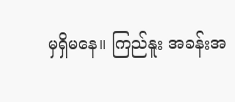မှရှိမနေ။ ကြည်နူး အခန်းအ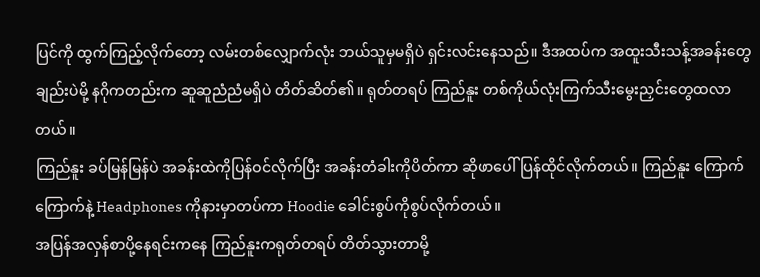ပြင်ကို ထွက်ကြည့်လိုက်တော့ လမ်းတစ်လျှောက်လုံး ဘယ်သူမှမရှိပဲ ရှင်းလင်းနေသည်။ ဒီအထပ်က အထူးသီးသန့်အခန်းတွေချည်းပဲမို့ နဂိုကတည်းက ဆူဆူညံညံမရှိပဲ တိတ်ဆိတ်၏။ ရုတ်တရပ် ကြည်နူး တစ်ကိုယ်လုံးကြက်သီးမွေးညှင်းတွေထလာတယ်။
ကြည်နူး ခပ်မြန်မြန်ပဲ အခန်းထဲကိုပြန်ဝင်လိုက်ပြီး အခန်းတံခါးကိုပိတ်ကာ ဆိုဖာပေါ်ပြန်ထိုင်လိုက်တယ်။ ကြည်နူး ကြောက်ကြောက်နဲ့ Headphones ကိုနားမှာတပ်ကာ Hoodie ခေါင်းစွပ်ကိုစွပ်လိုက်တယ်။
အပြန်အလှန်စာပို့နေရင်းကနေ ကြည်နူးကရုတ်တရပ် တိတ်သွားတာမို့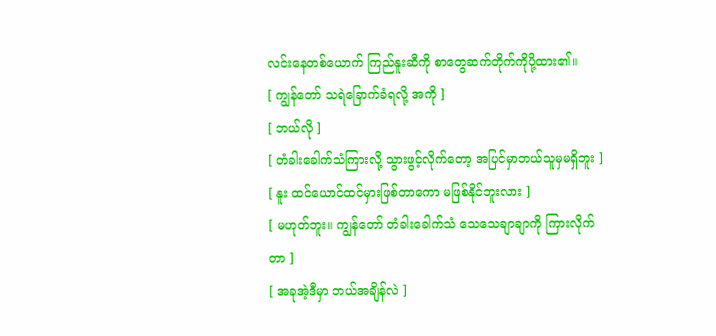လင်းနေတစ်ယောက် ကြည်နူးဆီကို စာတွေဆက်တိုက်ကိုပို့ထား၏။
[ ကျွန်တော် သရဲခြောက်ခံရလို့ အကို ]
[ ဘယ်လို ]
[ တံခါးခေါက်သံကြားလို့ သွားဖွင့်လိုက်တော့ အပြင်မှာဘယ်သူမှမရှိဘူး ]
[ နူး ထင်ယောင်ထင်မှားဖြစ်တာကော မဖြစ်နိုင်ဘူးလား ]
[ မဟုတ်ဘူး။ ကျွန်တော် တံခါးခေါက်သံ သေသေချာချာကို ကြားလိုက်တာ ]
[ အခုအဲ့ဒီမှာ ဘယ်အချိန်လဲ ]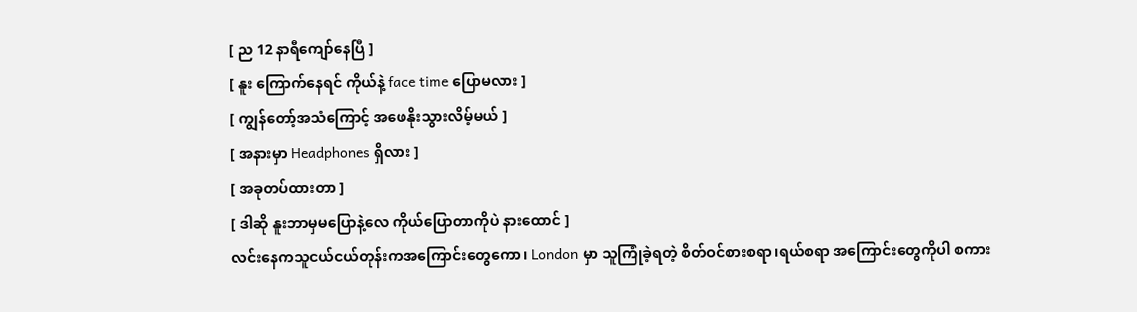[ ည 12 နာရီကျော်နေပြီ ]
[ နူး ကြောက်နေရင် ကိုယ်နဲ့ face time ပြောမလား ]
[ ကျွန်တော့်အသံကြောင့် အဖေနိုးသွားလိမ့်မယ် ]
[ အနားမှာ Headphones ရှိလား ]
[ အခုတပ်ထားတာ ]
[ ဒါဆို နူးဘာမှမပြောနဲ့လေ ကိုယ်ပြောတာကိုပဲ နားထောင် ]
လင်းနေကသူငယ်ငယ်တုန်းကအကြောင်းတွေကော၊ London မှာ သူကြုံခဲ့ရတဲ့ စိတ်ဝင်စားစရာ၊ရယ်စရာ အကြောင်းတွေကိုပါ စကား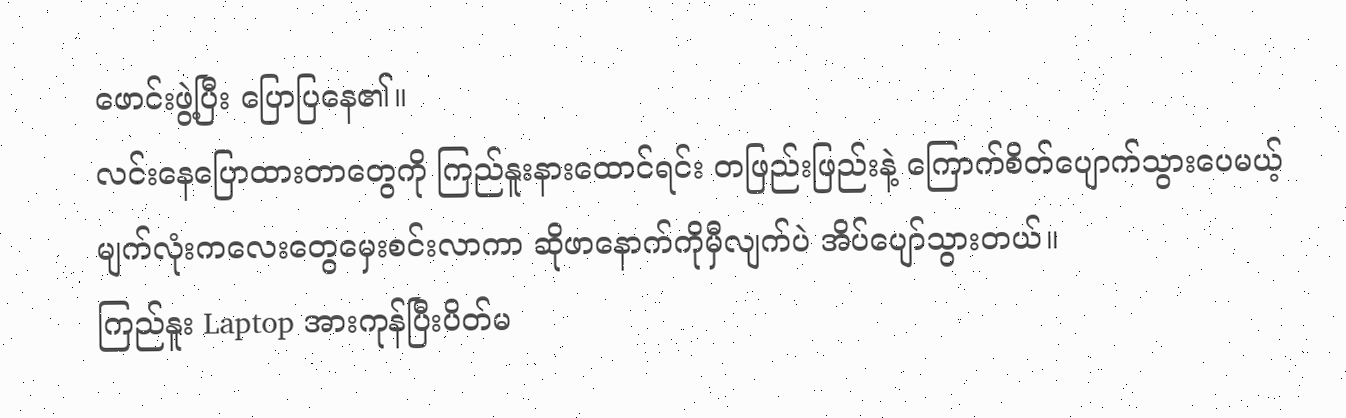ဖောင်းဖွဲ့ပြီး ပြောပြနေ၏။
လင်းနေပြောထားတာတွေကို ကြည်နူးနားထောင်ရင်း တဖြည်းဖြည်းနဲ့ ကြောက်စိတ်ပျောက်သွားပေမယ့် မျက်လုံးကလေးတွေမှေးစင်းလာကာ ဆိုဖာနောက်ကိုမှီလျက်ပဲ အိပ်ပျော်သွားတယ်။
ကြည်နူး Laptop အားကုန်ပြီးပိတ်မ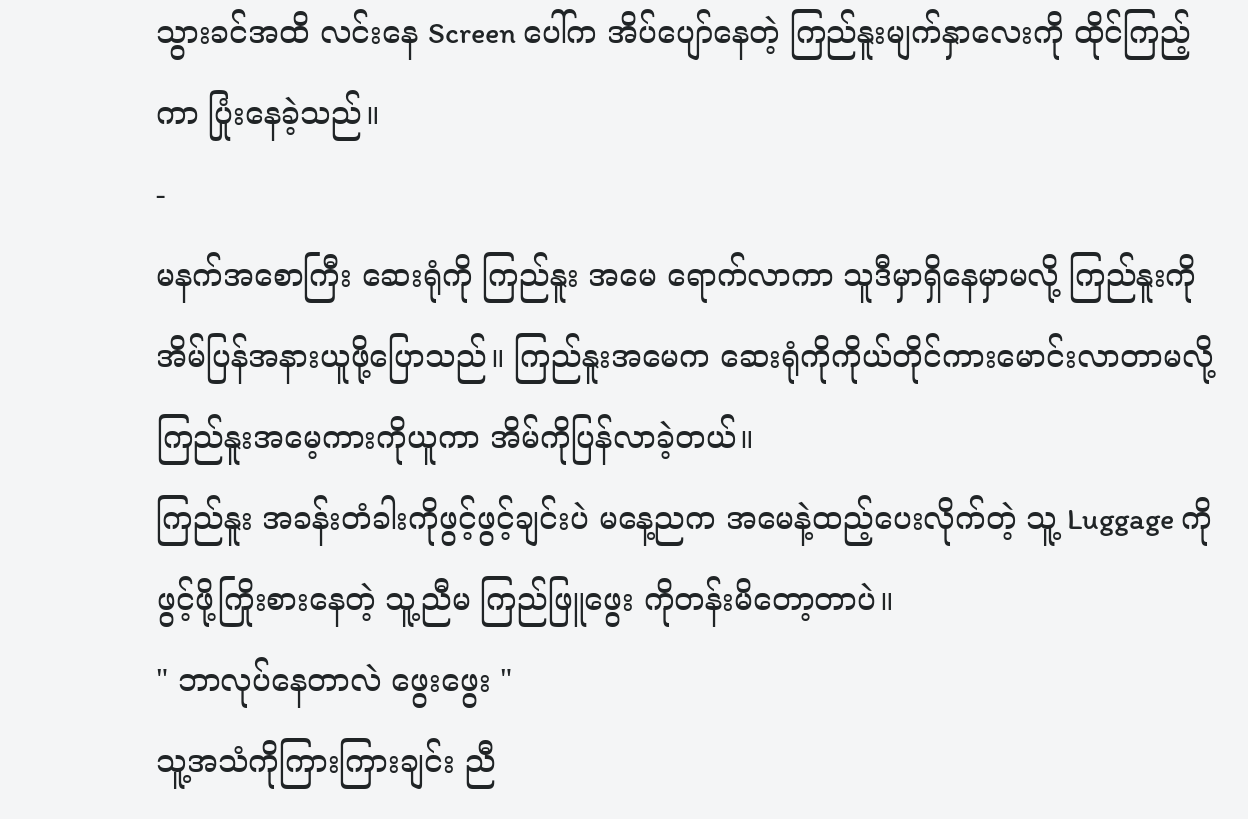သွားခင်အထိ လင်းနေ Screen ပေါ်က အိပ်ပျော်နေတဲ့ ကြည်နူးမျက်နှာလေးကို ထိုင်ကြည့်ကာ ပြုံးနေခဲ့သည်။
-
မနက်အစောကြီး ဆေးရုံကို ကြည်နူး အမေ ရောက်လာကာ သူဒီမှာရှိနေမှာမလို့ ကြည်နူးကို အိမ်ပြန်အနားယူဖို့ပြောသည်။ ကြည်နူးအမေက ဆေးရုံကိုကိုယ်တိုင်ကားမောင်းလာတာမလို့ ကြည်နူးအမေ့ကားကိုယူကာ အိမ်ကိုပြန်လာခဲ့တယ်။
ကြည်နူး အခန်းတံခါးကိုဖွင့်ဖွင့်ချင်းပဲ မနေ့ညက အမေနဲ့ထည့်ပေးလိုက်တဲ့ သူ့ Luggage ကိုဖွင့်ဖို့ကြိုးစားနေတဲ့ သူ့ညီမ ကြည်ဖြူဖွေး ကိုတန်းမိတော့တာပဲ။
" ဘာလုပ်နေတာလဲ ဖွေးဖွေး "
သူ့အသံကိုကြားကြားချင်း ညီ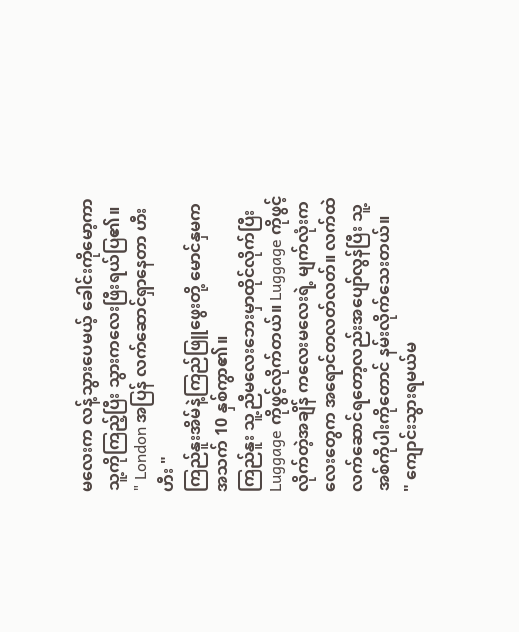မလေးက လန့်သွားပေမယ့် ခေါင်းကိုမော့ကာ သူ့ကိုကြည့်ပြီး သွားကလေးဖြီးရယ်ပြ၏။
" London အပြန် လက်ဆောင်ရှာနေတာ ဟီးဟီး "
ကြည်နူးအိမ်နဲ့ကြည်ဖြူဖွေးတို့ မောင်နှမက အသက် 10 နှစ်ကွာ၏။
ကြည်နူး သူ့ညီမလေးဘေးမှာထိုင်လိုက်ပြီး Luggage ကိုဖွင့်လိုက်တယ်။ Luggage ကိုဖွင့်လိုက်တဲ့အချိန် ကလေးမလေးရဲ့ မျက်လုံးကလေးတွေက အရောင်တလတ်လတ်။ လက်ထဲလက်ဆောင်ရတော့လည်းအပျော်လွန်ပြီး သူ့အစ်ကိုပါးကိုတောင် နမ်းလိုက်သေးတယ်။
" ကျောင်းသွားရမယ်မ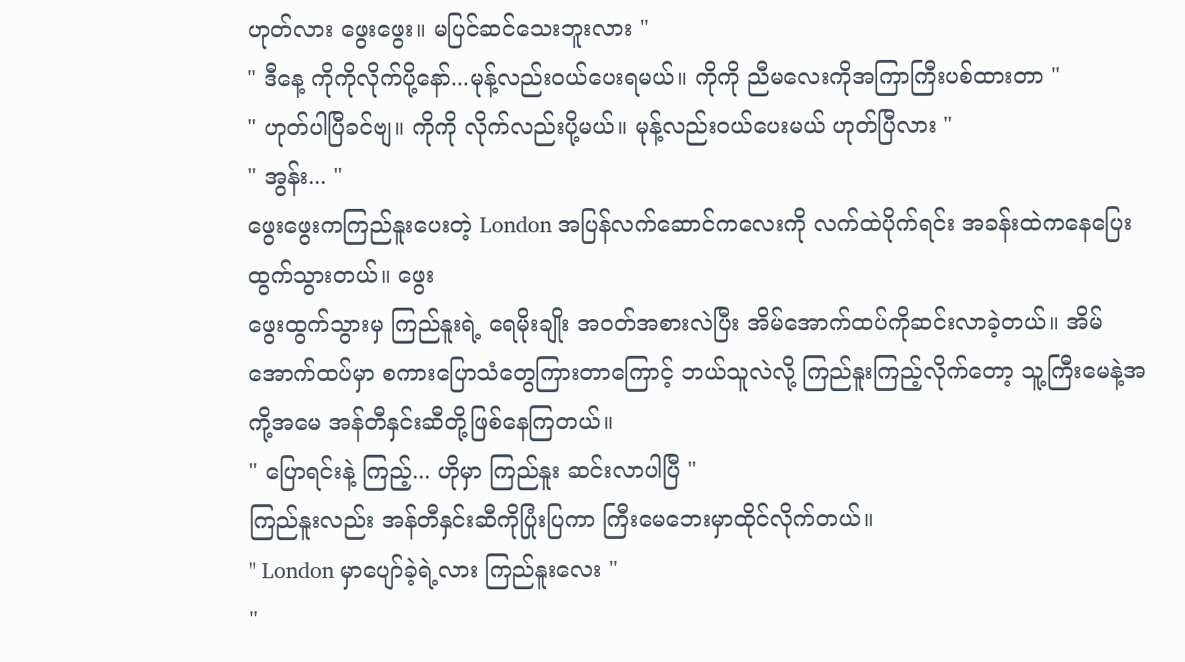ဟုတ်လား ဖွေးဖွေး။ မပြင်ဆင်သေးဘူးလား "
" ဒီနေ့ ကိုကိုလိုက်ပို့နော်...မုန့်လည်းဝယ်ပေးရမယ်။ ကိုကို ညီမလေးကိုအကြာကြီးပစ်ထားတာ "
" ဟုတ်ပါပြီခင်ဗျ။ ကိုကို လိုက်လည်းပို့မယ်။ မုန့်လည်းဝယ်ပေးမယ် ဟုတ်ပြီလား "
" အွန်း... "
ဖွေးဖွေးကကြည်နူးပေးတဲ့ London အပြန်လက်ဆောင်ကလေးကို လက်ထဲပိုက်ရင်း အခန်းထဲကနေပြေးထွက်သွားတယ်။ ဖွေး
ဖွေးထွက်သွားမှ ကြည်နူးရဲ့ ရေမိုးချိုး အဝတ်အစားလဲပြီး အိမ်အောက်ထပ်ကိုဆင်းလာခဲ့တယ်။ အိမ်အောက်ထပ်မှာ စကားပြောသံတွေကြားတာကြောင့် ဘယ်သူလဲလို့ ကြည်နူးကြည့်လိုက်တော့ သူ့ကြီးမေနဲ့အကို့အမေ အန်တီနှင်းဆီတို့ဖြစ်နေကြတယ်။
" ပြောရင်းနဲ့ ကြည့်... ဟိုမှာ ကြည်နူး ဆင်းလာပါပြီ "
ကြည်နူးလည်း အန်တီနှင်းဆီကိုပြုံးပြကာ ကြီးမေဘေးမှာထိုင်လိုက်တယ်။
" London မှာပျော်ခဲ့ရဲ့လား ကြည်နူးလေး "
"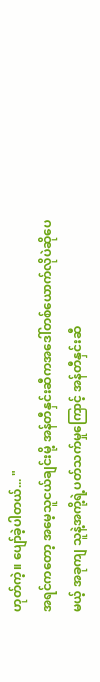ဟုတ်ကဲ့။ ပျော်ခဲ့ပါတယ်... "
အရင်ကတော့ အမေ့သူငယ်ချင်းမို့ အန်တီနှင်းဆီကအဒေါ်တစ်ယောက်လိုပဲဆိုပေမယ့် အခုကျ သူနဲ့အကို့ရဲ့ပတ်သက်မှုကြောင့် အန်တီနှင်းဆီ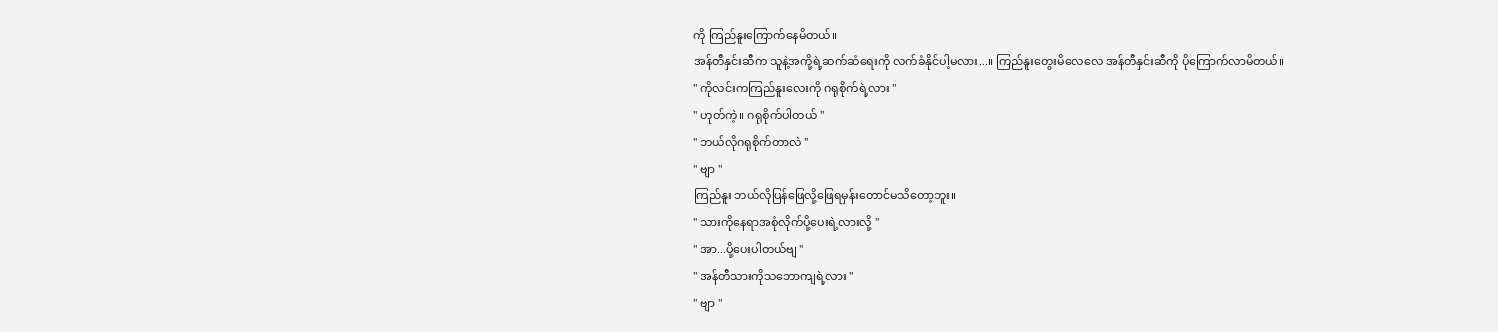ကို ကြည်နူးကြောက်နေမိတယ်။
အန်တီနှင်းဆီက သူနဲ့အကို့ရဲ့ဆက်ဆံရေးကို လက်ခံနိုင်ပါ့မလား...။ ကြည်နူးတွေးမိလေလေ အန်တီနှင်းဆီကို ပိုကြောက်လာမိတယ်။
" ကိုလင်းကကြည်နူးလေးကို ဂရုစိုက်ရဲ့လား "
" ဟုတ်ကဲ့။ ဂရုစိုက်ပါတယ် "
" ဘယ်လိုဂရုစိုက်တာလဲ "
" ဗျာ "
ကြည်နူး ဘယ်လိုပြန်ဖြေလို့ဖြေရမှန်းတောင်မသိတော့ဘူး။
" သားကိုနေရာအစုံလိုက်ပို့ပေးရဲ့လားလို့ "
" အာ...ပို့ပေးပါတယ်ဗျ "
" အန်တီသားကိုသဘောကျရဲ့လား "
" ဗျာ "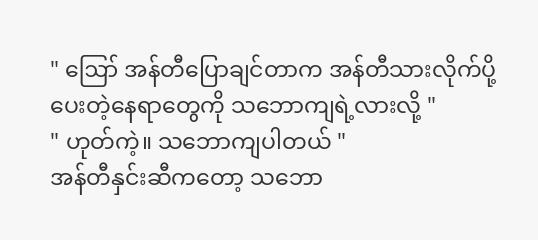" ဪ အန်တီပြောချင်တာက အန်တီသားလိုက်ပို့ပေးတဲ့နေရာတွေကို သဘောကျရဲ့လားလို့ "
" ဟုတ်ကဲ့။ သဘောကျပါတယ် "
အန်တီနှင်းဆီကတော့ သဘော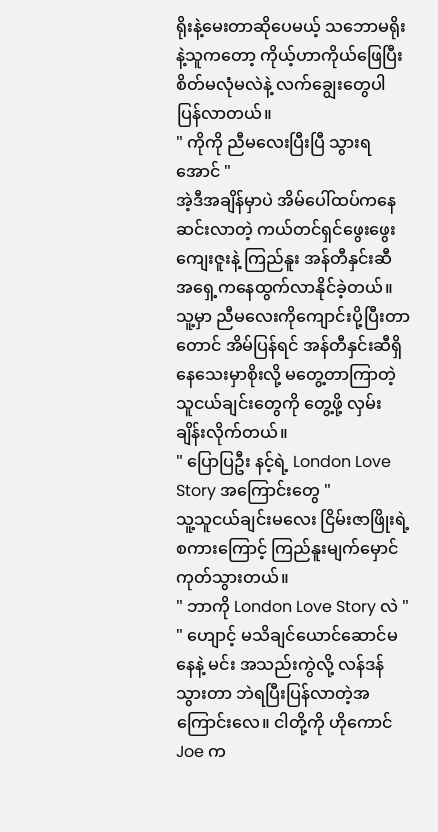ရိုးနဲ့မေးတာဆိုပေမယ့် သဘောမရိုးနဲ့သူကတော့ ကိုယ့်ဟာကိုယ်ဖြေပြီး စိတ်မလုံမလဲနဲ့ လက်ချွေးတွေပါပြန်လာတယ်။
" ကိုကို ညီမလေးပြီးပြီ သွားရအောင် "
အဲ့ဒီအချိန်မှာပဲ အိမ်ပေါ်ထပ်ကနေဆင်းလာတဲ့ ကယ်တင်ရှင်ဖွေးဖွေးကျေးဇူးနဲ့ ကြည်နူး အန်တီနှင်းဆီ အရှေ့ကနေထွက်လာနိုင်ခဲ့တယ်။
သူ့မှာ ညီမလေးကိုကျောင်းပို့ပြီးတာတောင် အိမ်ပြန်ရင် အန်တီနှင်းဆီရှိနေသေးမှာစိုးလို့ မတွေ့တာကြာတဲ့ သူငယ်ချင်းတွေကို တွေ့ဖို့ လှမ်းချိန်းလိုက်တယ်။
" ပြောပြဦး နင့်ရဲ့ London Love Story အကြောင်းတွေ "
သူ့သူငယ်ချင်းမလေး ငြိမ်းဇာဖြိုးရဲ့စကားကြောင့် ကြည်နူးမျက်မှောင်ကုတ်သွားတယ်။
" ဘာကို London Love Story လဲ "
" ဟျောင့် မသိချင်ယောင်ဆောင်မနေနဲ့ မင်း အသည်းကွဲလို့ လန်ဒန်သွားတာ ဘဲရပြီးပြန်လာတဲ့အကြောင်းလေ။ ငါတို့ကို ဟိုကောင် Joe က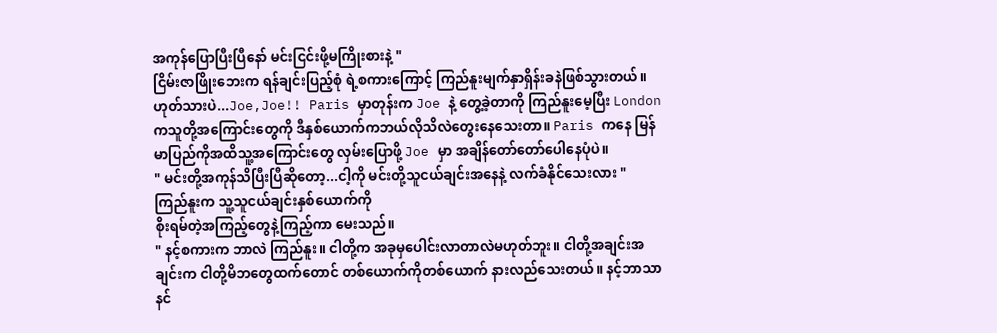အကုန်ပြောပြီးပြီနော် မင်းငြင်းဖို့မကြိုးစားနဲ့ "
ငြိမ်းဇာဖြိုးဘေးက ရန်ချင်းပြည့်စုံ ရဲ့စကားကြောင့် ကြည်နူးမျက်နှာရှိန်းခနဲဖြစ်သွားတယ်။
ဟုတ်သားပဲ...Joe,Joe!! Paris မှာတုန်းက Joe နဲ့ တွေ့ခဲ့တာကို ကြည်နူးမေ့ပြီး London ကသူတို့အကြောင်းတွေကို ဒီနှစ်ယောက်ကဘယ်လိုသိလဲတွေးနေသေးတာ။ Paris ကနေ မြန်မာပြည်ကိုအထိသူ့အကြောင်းတွေ လှမ်းပြောဖို့ Joe မှာ အချိန်တော်တော်ပေါနေပုံပဲ။
" မင်းတို့အကုန်သိပြီးပြီဆိုတော့...ငါ့ကို မင်းတို့သူငယ်ချင်းအနေနဲ့ လက်ခံနိုင်သေးလား "
ကြည်နူးက သူ့သူငယ်ချင်းနှစ်ယောက်ကို
စိုးရမ်တဲ့အကြည့်တွေနဲ့ကြည့်ကာ မေးသည်။
" နင့်စကားက ဘာလဲ ကြည်နူး။ ငါတို့က အခုမှပေါင်းလာတာလဲမဟုတ်ဘူး။ ငါတို့အချင်းအချင်းက ငါတို့မိဘတွေထက်တောင် တစ်ယောက်ကိုတစ်ယောက် နားလည်သေးတယ်။ နင့်ဘာသာနင်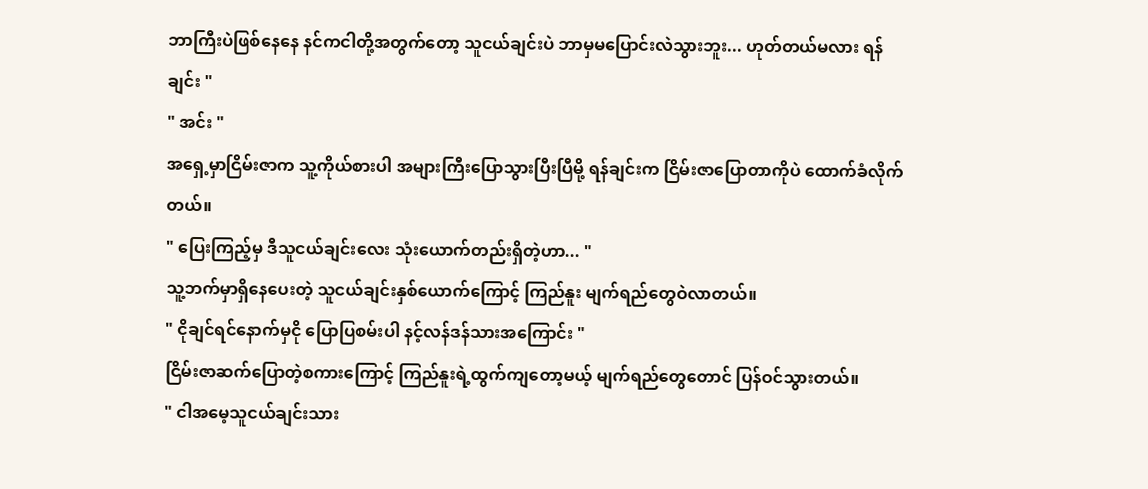ဘာကြီးပဲဖြစ်နေနေ နင်ကငါတို့အတွက်တော့ သူငယ်ချင်းပဲ ဘာမှမပြောင်းလဲသွားဘူး... ဟုတ်တယ်မလား ရန်ချင်း "
" အင်း "
အရှေ့မှာငြိမ်းဇာက သူ့ကိုယ်စားပါ အများကြီးပြောသွားပြီးပြီမို့ ရန်ချင်းက ငြိမ်းဇာပြောတာကိုပဲ ထောက်ခံလိုက်တယ်။
" ပြေးကြည့်မှ ဒီသူငယ်ချင်းလေး သုံးယောက်တည်းရှိတဲ့ဟာ... "
သူ့ဘက်မှာရှိနေပေးတဲ့ သူငယ်ချင်းနှစ်ယောက်ကြောင့် ကြည်နူး မျက်ရည်တွေဝဲလာတယ်။
" ငိုချင်ရင်နောက်မှငို ပြောပြစမ်းပါ နင့်လန်ဒန်သားအကြောင်း "
ငြိမ်းဇာဆက်ပြောတဲ့စကားကြောင့် ကြည်နူးရဲ့ထွက်ကျတော့မယ့် မျက်ရည်တွေတောင် ပြန်ဝင်သွားတယ်။
" ငါအမေ့သူငယ်ချင်းသား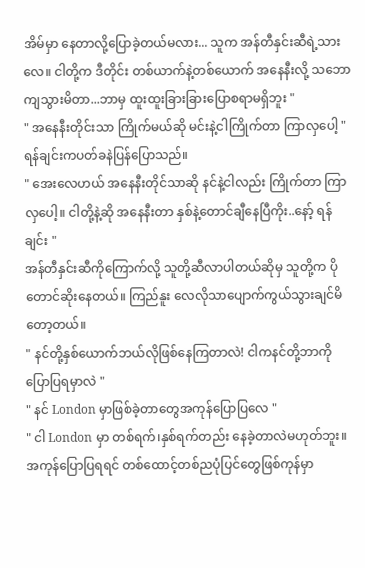အိမ်မှာ နေတာလို့ပြောခဲ့တယ်မလား... သူက အန်တီနှင်းဆီရဲ့သားလေ။ ငါတို့က ဒီတိုင်း တစ်ယာက်နဲ့တစ်ယောက် အနေနီးလို့ သဘောကျသွားမိတာ...ဘာမှ ထူးထူးခြားခြားပြောစရာမရှိဘူး "
" အနေနီးတိုင်းသာ ကြိုက်မယ်ဆို မင်းနဲ့ငါကြိုက်တာ ကြာလှပေါ့ "
ရန်ချင်းကပတ်ခနဲပြန်ပြောသည်။
" အေးလေဟယ် အနေနီးတိုင်သာဆို နင်နဲ့ငါလည်း ကြိုက်တာ ကြာလှပေါ့။ ငါတို့နဲ့ဆို အနေနီးတာ နှစ်နဲ့တောင်ချီနေပြီကိုး..နော့် ရန်ချင်း "
အန်တီနှင်းဆီကိုကြောက်လို့ သူတို့ဆီလာပါတယ်ဆိုမှ သူတို့က ပိုတောင်ဆိုးနေတယ်။ ကြည်နူး လေလိုသာပျောက်ကွယ်သွားချင်မိတော့တယ်။
" နင်တို့နှစ်ယောက်ဘယ်လိုဖြစ်နေကြတာလဲ! ငါကနင်တို့ဘာကိုပြောပြရမှာလဲ "
" နင် London မှာဖြစ်ခဲ့တာတွေအကုန်ပြောပြလေ "
" ငါ London မှာ တစ်ရက်၊နှစ်ရက်တည်း နေခဲ့တာလဲမဟုတ်ဘူး။ အကုန်ပြောပြရရင် တစ်ထောင့်တစ်ညပုံပြင်တွေဖြစ်ကုန်မှာ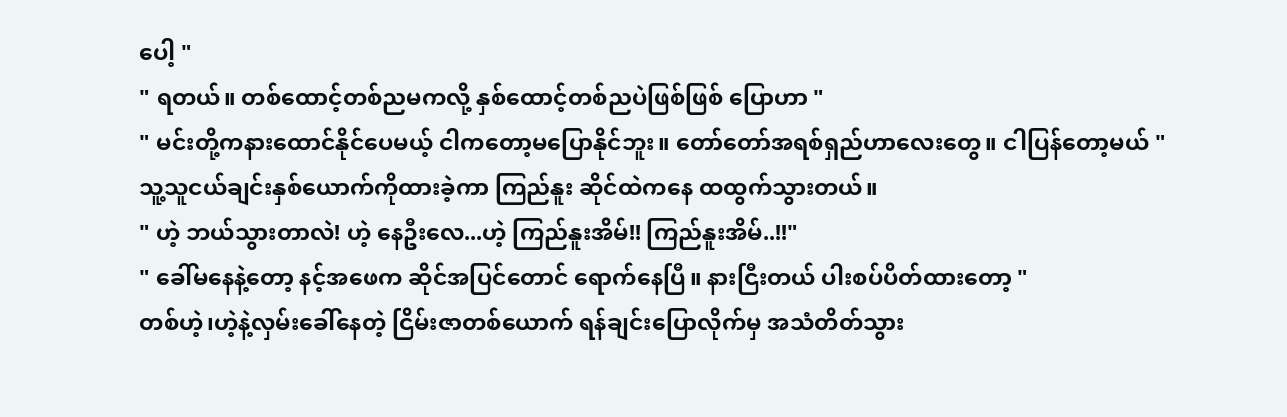ပေါ့ "
" ရတယ်။ တစ်ထောင့်တစ်ညမကလို့ နှစ်ထောင့်တစ်ညပဲဖြစ်ဖြစ် ပြောဟာ "
" မင်းတို့ကနားထောင်နိုင်ပေမယ့် ငါကတော့မပြောနိုင်ဘူး။ တော်တော်အရစ်ရှည်ဟာလေးတွေ။ ငါပြန်တော့မယ် "
သူ့သူငယ်ချင်းနှစ်ယောက်ကိုထားခဲ့ကာ ကြည်နူး ဆိုင်ထဲကနေ ထထွက်သွားတယ်။
" ဟဲ့ ဘယ်သွားတာလဲ! ဟဲ့ နေဦးလေ...ဟဲ့ ကြည်နူးအိမ်!! ကြည်နူးအိမ်..!!"
" ခေါ်မနေနဲ့တော့ နင့်အဖေက ဆိုင်အပြင်တောင် ရောက်နေပြီ။ နားငြီးတယ် ပါးစပ်ပိတ်ထားတော့ "
တစ်ဟဲ့၊ဟဲ့နဲ့လှမ်းခေါ်နေတဲ့ ငြိမ်းဇာတစ်ယောက် ရန်ချင်းပြောလိုက်မှ အသံတိတ်သွား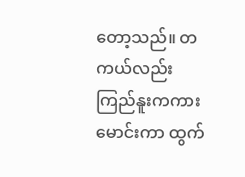တော့သည်။ တကယ်လည်း ကြည်နူးကကားမောင်းကာ ထွက်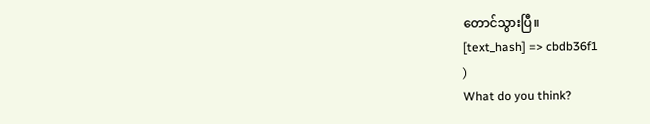တောင်သွားပြီ။
[text_hash] => cbdb36f1
)
What do you think?